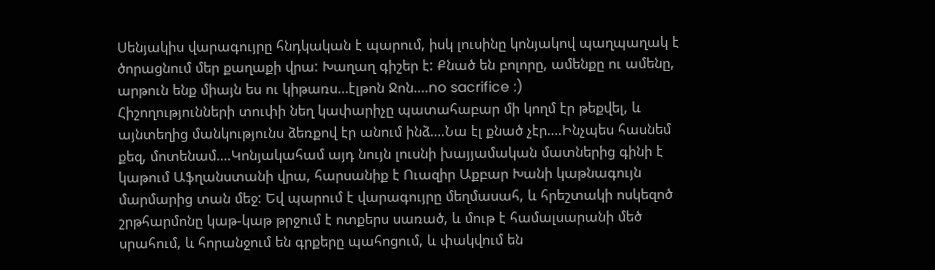Սենյակիս վարագույրը հնդկական է պարում, իսկ լուսինը կոնյակով պաղպաղակ է ծորացնում մեր քաղաքի վրա: Խաղաղ գիշեր է: Քնած են բոլորը, ամենքը ու ամենը, արթուն ենք միայն ես ու կիթառս…էլթոն Ջոն….no sacrifice :)
Հիշողությունների տուփի նեղ կափարիչը պատահաբար մի կողմ էր թեքվել, և այնտեղից մանկությունս ձեռքով էր անում ինձ….Նա էլ քնած չէր….Ինչպես հասնեմ քեզ, մոտենամ….Կոնյակահամ այդ նույն լուսնի խայյամական մատներից գինի է կաթում Աֆղանստանի վրա, հարսանիք է Ուազիր Աքբար Խանի կաթնագույն մարմարից տան մեջ: Եվ պարում է վարագույրը մեղմասահ, և հրեշտակի ոսկեզոծ շրթհարմոնը կաթ-կաթ թրջում է ոտքերս սառած, և մութ է համալսարանի մեծ սրահում, և հորանջում են գրքերը պահոցում, և փակվում են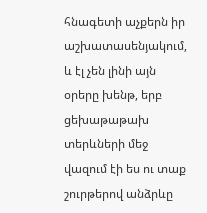հնագետի աչքերն իր աշխատասենյակում, և էլ չեն լինի այն օրերը խենթ, երբ ցեխաթաթախ տերևների մեջ վազում էի ես ու տաք շուրթերով անձրևը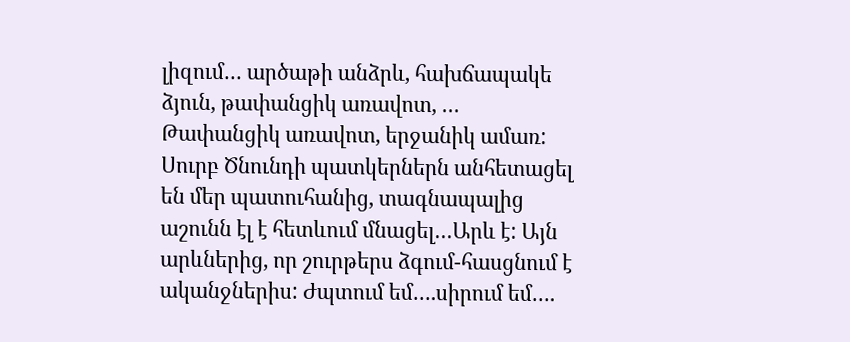լիզում… արծաթի անձրև, հախճապակե ձյուն, թափանցիկ առավոտ, …
Թափանցիկ առավոտ, երջանիկ ամառ: Սուրբ Ծնունդի պատկերներն անհետացել են մեր պատուհանից, տագնապալից աշունն էլ է հետևում մնացել…Արև է: Այն արևներից, որ շուրթերս ձգում-հասցնում է ականջներիս: Ժպտում եմ….սիրում եմ….